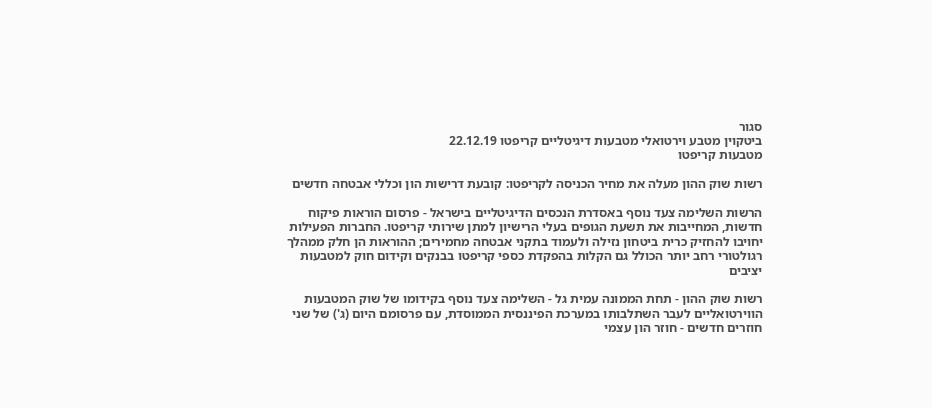סגור
ביטקוין מטבע וירטואלי מטבעות דיגיטליים קריפטו 22.12.19
מטבעות קריפטו

רשות שוק ההון מעלה את מחיר הכניסה לקריפטו: קובעת דרישות הון וכללי אבטחה חדשים

הרשות השלימה צעד נוסף באסדרת הנכסים הדיגיטליים בישראל - פרסום הוראות פיקוח חדשות, המחייבות את תשעת הגופים בעלי הרישיון למתן שירותי קריפטו. החברות הפעילות יחויבו להחזיק כרית ביטחון נזילה ולעמוד בתקני אבטחה מחמירים; ההוראות הן חלק ממהלך רגולטורי רחב יותר הכולל גם הקלות בהפקדת כספי קריפטו בבנקים וקידום חוק למטבעות יציבים

רשות שוק ההון - תחת הממונה עמית גל - השלימה צעד נוסף בקידומו של שוק המטבעות הווירטואליים לעבר השתלבותו במערכת הפיננסית הממוסדת, עם פרסומם היום (ג') של שני חוזרים חדשים - חוזר הון עצמי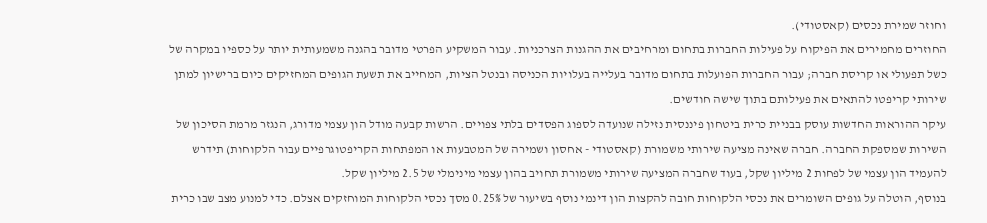וחוזר שמירת נכסים (קאסטודי).
החוזרים מחמירים את הפיקוח על פעילות החברות בתחום ומרחיבים את ההגנות הצרכניות. עבור המשקיע הפרטי מדובר בהגנה משמעותית יותר על כספיו במקרה של כשל תפעולי או קריסת חברה; עבור החברות הפועלות בתחום מדובר בעלייה בעלויות הכניסה ובנטל הציות, המחייב את תשעת הגופים המחזיקים כיום ברישיון למתן שירותי קריפטו להתאים את פעילותם בתוך שישה חודשים.
עיקר ההוראות החדשות עוסק בבניית כרית ביטחון פיננסית נזילה שנועדה לספוג הפסדים בלתי צפויים. הרשות קבעה מודל הון עצמי מדורג, הנגזר מרמת הסיכון של השירות שמספקת החברה. חברה שאינה מציעה שירותי משמורת (קאסטודי - אחסון ושמירה של המטבעות או המפתחות הקריפטוגרפיים עבור הלקוחות) תידרש להעמיד הון עצמי של לפחות 2 מיליון שקל, בעוד שחברה המציעה שירותי משמורת תחויב בהון עצמי מינימלי של 2.5 מיליון שקל.
בנוסף, הוטלה על גופים השומרים את נכסי הלקוחות חובה להקצות הון דינמי נוסף בשיעור של 0.25% מסך נכסי הלקוחות המוחזקים אצלם. כדי למנוע מצב שבו כרית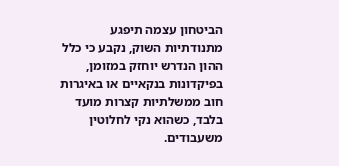הביטחון עצמה תיפגע מתנודתיות השוק, נקבע כי כלל ההון הנדרש יוחזק במזומן, בפיקדונות בנקאיים או באיגרות חוב ממשלתיות קצרות מועד בלבד, כשהוא נקי לחלוטין משעבודים.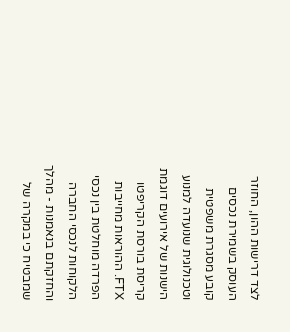לצד דרישות ההון, החוזר העוסק בשמירת נכסים קובע מסגרת משפטית וטכנולוגית שנועדה למנוע הישנות של אירועים דוגמת קריסת בורסת הקריפטו FTX. ההוראות מחייבות הפרדה מוחלטת בין נכסי הלקוחות לנכסי החברה והחזקתם בנאמנות - מהלך שמבטיח כי במקרה של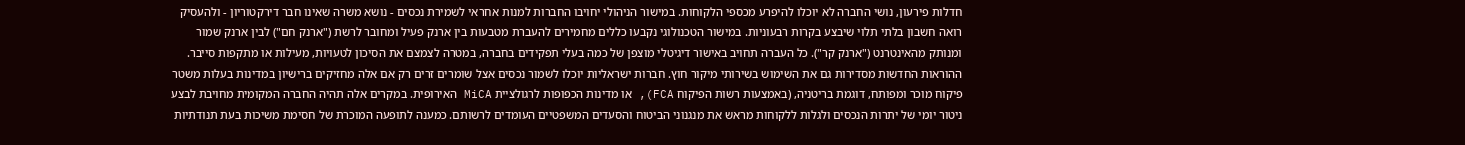חדלות פירעון, נושי החברה לא יוכלו להיפרע מכספי הלקוחות. במישור הניהולי יחויבו החברות למנות אחראי לשמירת נכסים - נושא משרה שאינו חבר דירקטוריון - ולהעסיק רואה חשבון בלתי תלוי שיבצע בקרות רבעוניות. במישור הטכנולוגי נקבעו כללים מחמירים להעברת מטבעות בין ארנק פעיל ומחובר לרשת ("ארנק חם") לבין ארנק שמור ומנותק מהאינטרנט ("ארנק קר"). כל העברה תחויב באישור דיגיטלי מוצפן של כמה בעלי תפקידים בחברה, במטרה לצמצם את הסיכון לטעויות, מעילות או מתקפות סייבר.
ההוראות החדשות מסדירות גם את השימוש בשירותי מיקור חוץ. חברות ישראליות יוכלו לשמור נכסים אצל שומרים זרים רק אם אלה מחזיקים ברישיון במדינות בעלות משטר פיקוח מוכר ומפותח, דוגמת בריטניה, (באמצעות רשות הפיקוח FCA), או מדינות הכפופות לרגולציית MiCA האירופית. במקרים אלה תהיה החברה המקומית מחויבת לבצע ניטור יומי של יתרות הנכסים ולגלות ללקוחות מראש את מנגנוני הביטוח והסעדים המשפטיים העומדים לרשותם. כמענה לתופעה המוכרת של חסימת משיכות בעת תנודתיות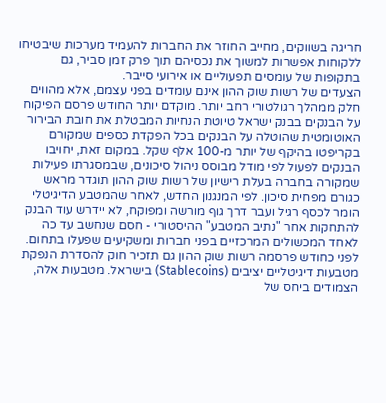חריגה בשווקים, מחייב החוזר את החברות להעמיד מערכות שיבטיחו ללקוחות אפשרות למשוך את נכסיהם תוך פרק זמן סביר, גם בתקופות של עומסים תפעוליים או אירועי סייבר.
הצעדים של רשות שוק ההון אינם עומדים בפני עצמם, אלא מהווים חלק ממהלך רגולטורי רחב יותר. מוקדם יותר החודש פרסם הפיקוח על הבנקים בבנק ישראל טיוטת הנחיות המבטלת את חובת הבירור האוטומטית שהוטלה על הבנקים בכל הפקדת כספים שמקורם בקריפטו בהיקף של יותר מ-100 אלף שקל. במקום זאת, יחויבו הבנקים לפעול לפי מודל מבוסס ניהול סיכונים, שבמסגרתו פעילות שמקורה בחברה בעלת רישיון של רשות שוק ההון תוגדר מראש כגורם מפחית סיכון. לפי המנגנון החדש, לאחר שהמטבע הדיגיטלי הומר לכסף רגיל ועבר דרך גוף מורשה ומפוקח, לא יידרש עוד הבנק להתחקות אחר "נתיב המטבע" ההיסטורי - חסם שנחשב עד כה לאחד המכשולים המרכזיים בפני חברות ומשקיעים שפעלו בתחום.
לפני כחודש פרסמה רשות שוק ההון גם תזכיר חוק להסדרת הנפקת מטבעות דיגיטליים יציבים (Stablecoins) בישראל. מטבעות אלה, הצמודים ביחס של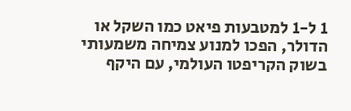1 ל-1 למטבעות פיאט כמו השקל או הדולר, הפכו למנוע צמיחה משמעותי בשוק הקריפטו העולמי, עם היקף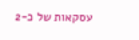עסקאות של כ-2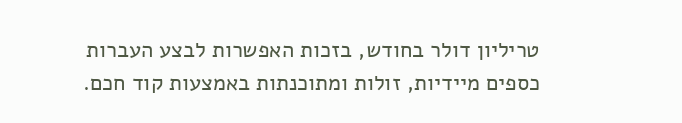טריליון דולר בחודש, בזכות האפשרות לבצע העברות כספים מיידיות, זולות ומתוכנתות באמצעות קוד חכם.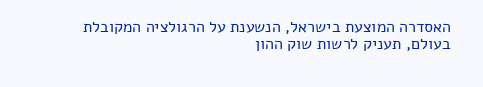האסדרה המוצעת בישראל, הנשענת על הרגולציה המקובלת בעולם, תעניק לרשות שוק ההון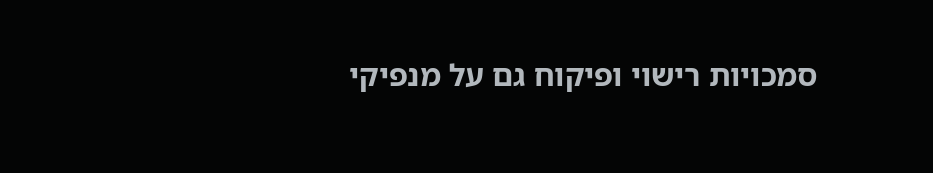סמכויות רישוי ופיקוח גם על מנפיקי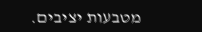מטבעות יציבים.